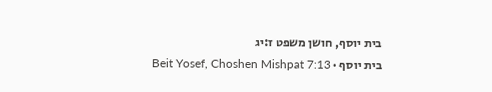בית יוסף, חושן משפט ז:יג
בית יוסף · Beit Yosef, Choshen Mishpat 7:13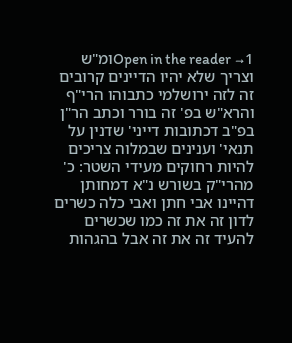Open in the reader →1ומ"ש וצריך שלא יהיו הדיינים קרובים זה לזה ירושלמי כתבוהו הרי"ף והרא"ש בפ' זה בורר וכתב הר"ן בפ"ב דכתובות דייני' שדנין על תנאי' וענינים שבמלוה צריכים להיות רחוקים מעידי השטר: כ' מהרי"ק בשורש נ"א דמחותן דהיינו אבי חתן ואבי כלה כשרים לדון זה את זה כמו שכשרים להעיד זה את זה אבל בהגהות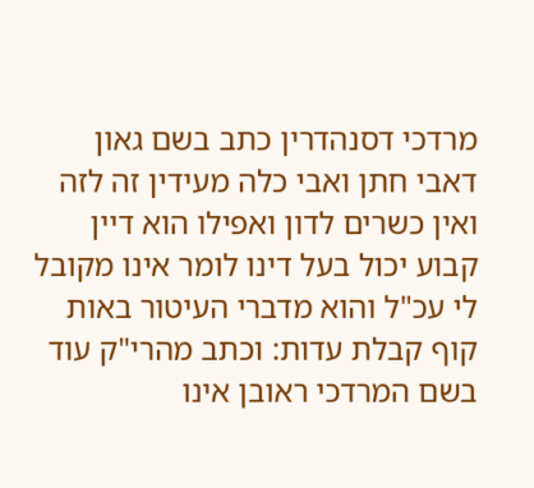מרדכי דסנהדרין כתב בשם גאון דאבי חתן ואבי כלה מעידין זה לזה ואין כשרים לדון ואפילו הוא דיין קבוע יכול בעל דינו לומר אינו מקובל לי עכ"ל והוא מדברי העיטור באות קוף קבלת עדות: וכתב מהרי"ק עוד בשם המרדכי ראובן אינו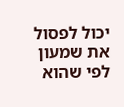יכול לפסול את שמעון לפי שהוא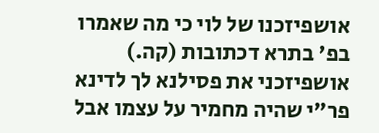אושפיזכנו של לוי כי מה שאמרו בפ' בתרא דכתובות (קה.) אושפיזכני את פסילנא לך לדינא פר"י שהיה מחמיר על עצמו אבל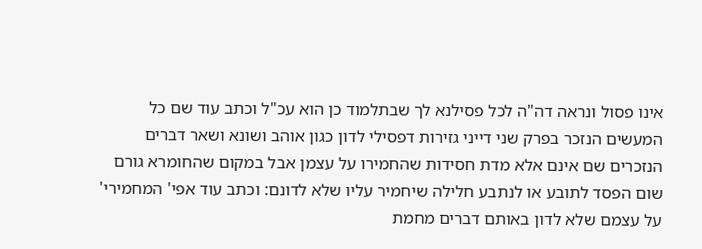אינו פסול ונראה דה"ה לכל פסילנא לך שבתלמוד כן הוא עכ"ל וכתב עוד שם כל המעשים הנזכר בפרק שני דייני גזירות דפסילי לדון כגון אוהב ושונא ושאר דברים הנזכרים שם אינם אלא מדת חסידות שהחמירו על עצמן אבל במקום שהחומרא גורם שום הפסד לתובע או לנתבע חלילה שיחמיר עליו שלא לדונם: וכתב עוד אפי' המחמירי' על עצמם שלא לדון באותם דברים מחמת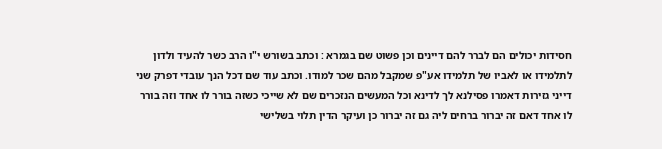חסידות יכולים הם לברר להם דיינים וכן פשוט שם בגמרא : וכתב בשורש י"ו הרב כשר להעיד ולדון לתלמידו או לאביו של תלמידו אע"פ שמקבל מהם שכר למודו. וכתב עוד שם דכל הנך עובדי דפרק שני דייני גזירות דאמרו פסילנא לך לדינא וכל המעשים הנזכרים שם לא שייכי כשזה בורר לו אחד וזה בורר לו אחד דאם זה יברור ברחים ליה גם זה יברור כן ועיקר הדין תלוי בשלישי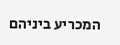המכריע ביניהם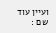ועיין עוד שם :